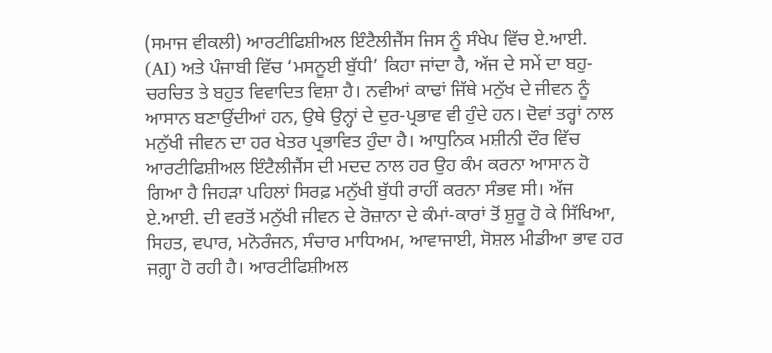(ਸਮਾਜ ਵੀਕਲੀ) ਆਰਟੀਫਿਸ਼ੀਅਲ ਇੰਟੈਲੀਜੈਂਸ ਜਿਸ ਨੂੰ ਸੰਖੇਪ ਵਿੱਚ ਏ.ਆਈ. (AI) ਅਤੇ ਪੰਜਾਬੀ ਵਿੱਚ ‘ਮਸਨੂਈ ਬੁੱਧੀ’ ਕਿਹਾ ਜਾਂਦਾ ਹੈ, ਅੱਜ ਦੇ ਸਮੇਂ ਦਾ ਬਹੁ-ਚਰਚਿਤ ਤੇ ਬਹੁਤ ਵਿਵਾਦਿਤ ਵਿਸ਼ਾ ਹੈ। ਨਵੀਆਂ ਕਾਢਾਂ ਜਿੱਥੇ ਮਨੁੱਖ ਦੇ ਜੀਵਨ ਨੂੰ ਆਸਾਨ ਬਣਾਉਂਦੀਆਂ ਹਨ, ਉਥੇ ਉਨ੍ਹਾਂ ਦੇ ਦੁਰ-ਪ੍ਰਭਾਵ ਵੀ ਹੁੰਦੇ ਹਨ। ਦੋਵਾਂ ਤਰ੍ਹਾਂ ਨਾਲ ਮਨੁੱਖੀ ਜੀਵਨ ਦਾ ਹਰ ਖੇਤਰ ਪ੍ਰਭਾਵਿਤ ਹੁੰਦਾ ਹੈ। ਆਧੁਨਿਕ ਮਸ਼ੀਨੀ ਦੌਰ ਵਿੱਚ ਆਰਟੀਫਿਸ਼ੀਅਲ ਇੰਟੈਲੀਜੈਂਸ ਦੀ ਮਦਦ ਨਾਲ ਹਰ ਉਹ ਕੰਮ ਕਰਨਾ ਆਸਾਨ ਹੋ ਗਿਆ ਹੈ ਜਿਹੜਾ ਪਹਿਲਾਂ ਸਿਰਫ਼ ਮਨੁੱਖੀ ਬੁੱਧੀ ਰਾਹੀਂ ਕਰਨਾ ਸੰਭਵ ਸੀ। ਅੱਜ ਏ.ਆਈ. ਦੀ ਵਰਤੋਂ ਮਨੁੱਖੀ ਜੀਵਨ ਦੇ ਰੋਜ਼ਾਨਾ ਦੇ ਕੰਮਾਂ-ਕਾਰਾਂ ਤੋਂ ਸ਼ੁਰੂ ਹੋ ਕੇ ਸਿੱਖਿਆ, ਸਿਹਤ, ਵਪਾਰ, ਮਨੋਰੰਜਨ, ਸੰਚਾਰ ਮਾਧਿਅਮ, ਆਵਾਜਾਈ, ਸੋਸ਼ਲ ਮੀਡੀਆ ਭਾਵ ਹਰ ਜਗ਼੍ਹਾ ਹੋ ਰਹੀ ਹੈ। ਆਰਟੀਫਿਸ਼ੀਅਲ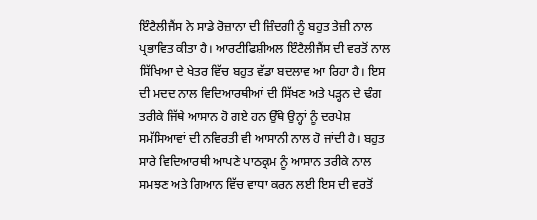ਇੰਟੈਲੀਜੈਂਸ ਨੇ ਸਾਡੇ ਰੋਜ਼ਾਨਾ ਦੀ ਜ਼ਿੰਦਗੀ ਨੂੰ ਬਹੁਤ ਤੇਜ਼ੀ ਨਾਲ ਪ੍ਰਭਾਵਿਤ ਕੀਤਾ ਹੈ। ਆਰਟੀਫਿਸ਼ੀਅਲ ਇੰਟੈਲੀਜੈਂਸ ਦੀ ਵਰਤੋਂ ਨਾਲ ਸਿੱਖਿਆ ਦੇ ਖੇਤਰ ਵਿੱਚ ਬਹੁਤ ਵੱਡਾ ਬਦਲਾਵ ਆ ਰਿਹਾ ਹੈ। ਇਸ ਦੀ ਮਦਦ ਨਾਲ ਵਿਦਿਆਰਥੀਆਂ ਦੀ ਸਿੱਖਣ ਅਤੇ ਪੜ੍ਹਨ ਦੇ ਢੰਗ ਤਰੀਕੇ ਜਿੱਥੇ ਆਸਾਨ ਹੋ ਗਏ ਹਨ ਉੱਥੇ ਉਨ੍ਹਾਂ ਨੂੰ ਦਰਪੇਸ਼ ਸਮੱਸਿਆਵਾਂ ਦੀ ਨਵਿਰਤੀ ਵੀ ਆਸਾਨੀ ਨਾਲ ਹੋ ਜਾਂਦੀ ਹੈ। ਬਹੁਤ ਸਾਰੇ ਵਿਦਿਆਰਥੀ ਆਪਣੇ ਪਾਠਕ੍ਰਮ ਨੂੰ ਆਸਾਨ ਤਰੀਕੇ ਨਾਲ ਸਮਝਣ ਅਤੇ ਗਿਆਨ ਵਿੱਚ ਵਾਧਾ ਕਰਨ ਲਈ ਇਸ ਦੀ ਵਰਤੋਂ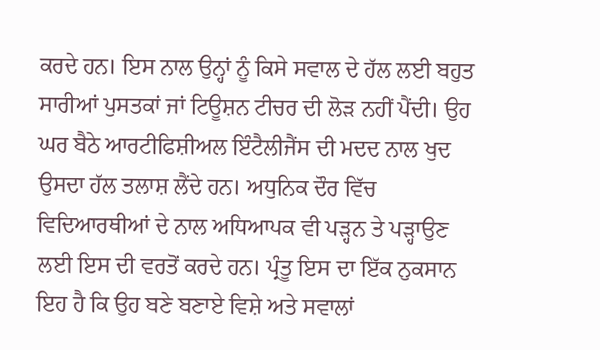ਕਰਦੇ ਹਨ। ਇਸ ਨਾਲ ਉਨ੍ਹਾਂ ਨੂੰ ਕਿਸੇ ਸਵਾਲ ਦੇ ਹੱਲ ਲਈ ਬਹੁਤ ਸਾਰੀਆਂ ਪੁਸਤਕਾਂ ਜਾਂ ਟਿਊਸ਼ਨ ਟੀਚਰ ਦੀ ਲੋੜ ਨਹੀਂ ਪੈਂਦੀ। ਉਹ ਘਰ ਬੈਠੇ ਆਰਟੀਫਿਸ਼ੀਅਲ ਇੰਟੈਲੀਜੈਂਸ ਦੀ ਮਦਦ ਨਾਲ ਖੁਦ ਉਸਦਾ ਹੱਲ ਤਲਾਸ਼ ਲੈਂਦੇ ਹਨ। ਅਧੁਨਿਕ ਦੌਰ ਵਿੱਚ ਵਿਦਿਆਰਥੀਆਂ ਦੇ ਨਾਲ ਅਧਿਆਪਕ ਵੀ ਪੜ੍ਹਨ ਤੇ ਪੜ੍ਹਾਉਣ ਲਈ ਇਸ ਦੀ ਵਰਤੋਂ ਕਰਦੇ ਹਨ। ਪ੍ਰੰਤੂ ਇਸ ਦਾ ਇੱਕ ਨੁਕਸਾਨ ਇਹ ਹੈ ਕਿ ਉਹ ਬਣੇ ਬਣਾਏ ਵਿਸ਼ੇ ਅਤੇ ਸਵਾਲਾਂ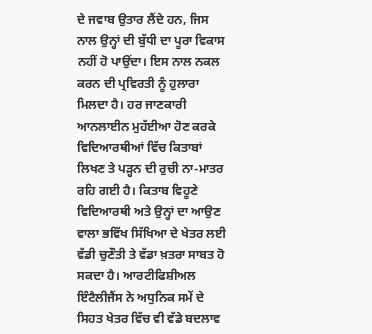ਦੇ ਜਵਾਬ ਉਤਾਰ ਲੈਂਦੇ ਹਨ, ਜਿਸ ਨਾਲ ਉਨ੍ਹਾਂ ਦੀ ਬੁੱਧੀ ਦਾ ਪੂਰਾ ਵਿਕਾਸ ਨਹੀਂ ਹੋ ਪਾਉਂਦਾ। ਇਸ ਨਾਲ ਨਕਲ ਕਰਨ ਦੀ ਪ੍ਰਵਿਰਤੀ ਨੂੰ ਹੁਲਾਰਾ ਮਿਲਦਾ ਹੈ। ਹਰ ਜਾਣਕਾਰੀ ਆਨਲਾਈਨ ਮੁਹੱਈਆ ਹੋਣ ਕਰਕੇ ਵਿਦਿਆਰਥੀਆਂ ਵਿੱਚ ਕਿਤਾਬਾਂ ਲਿਖਣ ਤੇ ਪੜ੍ਹਨ ਦੀ ਰੁਚੀ ਨਾ-ਮਾਤਰ ਰਹਿ ਗਈ ਹੈ। ਕਿਤਾਬ ਵਿਹੂਣੇ ਵਿਦਿਆਰਥੀ ਅਤੇ ਉਨ੍ਹਾਂ ਦਾ ਆਉਣ ਵਾਲਾ ਭਵਿੱਖ ਸਿੱਖਿਆ ਦੇ ਖੇਤਰ ਲਈ ਵੱਡੀ ਚੁਣੌਤੀ ਤੇ ਵੱਡਾ ਖ਼ਤਰਾ ਸਾਬਤ ਹੋ ਸਕਦਾ ਹੈ। ਆਰਟੀਫਿਸ਼ੀਅਲ ਇੰਟੈਲੀਜੈਂਸ ਨੇ ਅਧੁਨਿਕ ਸਮੇਂ ਦੇ ਸਿਹਤ ਖੇਤਰ ਵਿੱਚ ਵੀ ਵੱਡੇ ਬਦਲਾਵ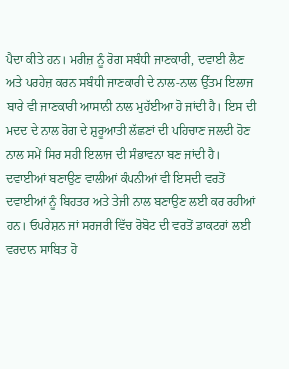ਪੈਦਾ ਕੀਤੇ ਹਨ। ਮਰੀਜ਼ ਨੂੰ ਰੋਗ ਸਬੰਧੀ ਜਾਣਕਾਰੀ, ਦਵਾਈ ਲੈਣ ਅਤੇ ਪਰਹੇਜ਼ ਕਰਨ ਸਬੰਧੀ ਜਾਣਕਾਰੀ ਦੇ ਨਾਲ-ਨਾਲ ਉੱਤਮ ਇਲਾਜ ਬਾਰੇ ਵੀ ਜਾਣਕਾਰੀ ਆਸਾਨੀ ਨਾਲ ਮੁਹੱਈਆ ਹੋ ਜਾਂਦੀ ਹੈ। ਇਸ ਦੀ ਮਦਦ ਦੇ ਨਾਲ ਰੋਗ ਦੇ ਸ਼ੁਰੂਆਤੀ ਲੱਛਣਾਂ ਦੀ ਪਹਿਚਾਣ ਜਲਦੀ ਹੋਣ ਨਾਲ ਸਮੇਂ ਸਿਰ ਸਹੀ ਇਲਾਜ ਦੀ ਸੰਭਾਵਨਾ ਬਣ ਜਾਂਦੀ ਹੈ। ਦਵਾਈਆਂ ਬਣਾਉਣ ਵਾਲੀਆਂ ਕੰਪਨੀਆਂ ਵੀ ਇਸਦੀ ਵਰਤੋਂ ਦਵਾਈਆਂ ਨੂੰ ਬਿਹਤਰ ਅਤੇ ਤੇਜੀ ਨਾਲ ਬਣਾਉਣ ਲਈ ਕਰ ਰਹੀਆਂ ਹਨ। ਓਪਰੇਸ਼ਨ ਜਾਂ ਸਰਜਰੀ ਵਿੱਚ ਰੋਬੋਟ ਦੀ ਵਰਤੋਂ ਡਾਕਟਰਾਂ ਲਈ ਵਰਦਾਨ ਸਾਬਿਤ ਹੋ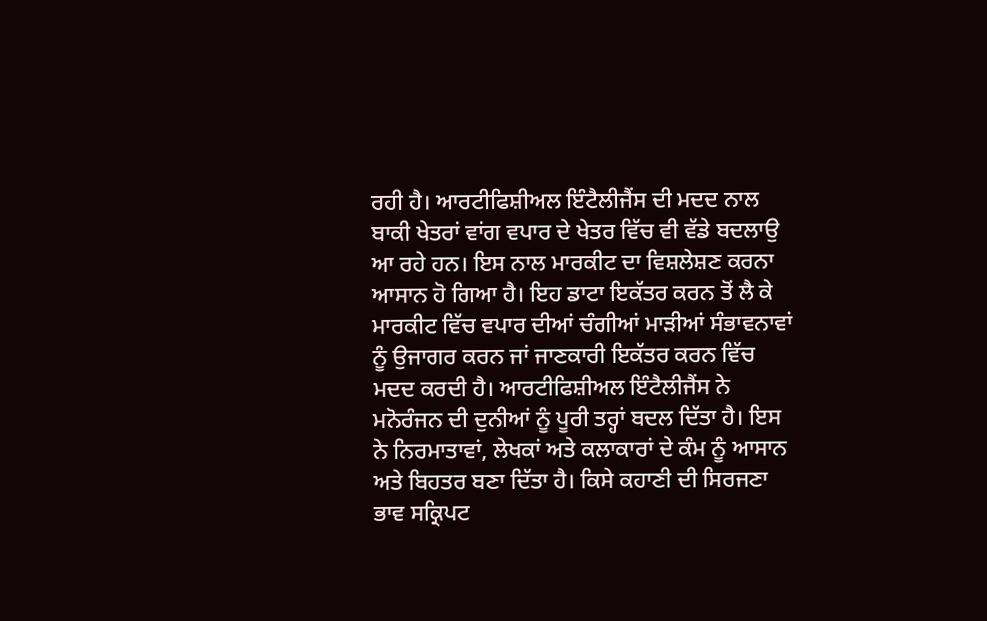ਰਹੀ ਹੈ। ਆਰਟੀਫਿਸ਼ੀਅਲ ਇੰਟੈਲੀਜੈਂਸ ਦੀ ਮਦਦ ਨਾਲ ਬਾਕੀ ਖੇਤਰਾਂ ਵਾਂਗ ਵਪਾਰ ਦੇ ਖੇਤਰ ਵਿੱਚ ਵੀ ਵੱਡੇ ਬਦਲਾਉ ਆ ਰਹੇ ਹਨ। ਇਸ ਨਾਲ ਮਾਰਕੀਟ ਦਾ ਵਿਸ਼ਲੇਸ਼ਣ ਕਰਨਾ ਆਸਾਨ ਹੋ ਗਿਆ ਹੈ। ਇਹ ਡਾਟਾ ਇਕੱਤਰ ਕਰਨ ਤੋਂ ਲੈ ਕੇ ਮਾਰਕੀਟ ਵਿੱਚ ਵਪਾਰ ਦੀਆਂ ਚੰਗੀਆਂ ਮਾੜੀਆਂ ਸੰਭਾਵਨਾਵਾਂ ਨੂੰ ਉਜਾਗਰ ਕਰਨ ਜਾਂ ਜਾਣਕਾਰੀ ਇਕੱਤਰ ਕਰਨ ਵਿੱਚ ਮਦਦ ਕਰਦੀ ਹੈ। ਆਰਟੀਫਿਸ਼ੀਅਲ ਇੰਟੈਲੀਜੈਂਸ ਨੇ ਮਨੋਰੰਜਨ ਦੀ ਦੁਨੀਆਂ ਨੂੰ ਪੂਰੀ ਤਰ੍ਹਾਂ ਬਦਲ ਦਿੱਤਾ ਹੈ। ਇਸ ਨੇ ਨਿਰਮਾਤਾਵਾਂ, ਲੇਖਕਾਂ ਅਤੇ ਕਲਾਕਾਰਾਂ ਦੇ ਕੰਮ ਨੂੰ ਆਸਾਨ ਅਤੇ ਬਿਹਤਰ ਬਣਾ ਦਿੱਤਾ ਹੈ। ਕਿਸੇ ਕਹਾਣੀ ਦੀ ਸਿਰਜਣਾ ਭਾਵ ਸਕ੍ਰਿਪਟ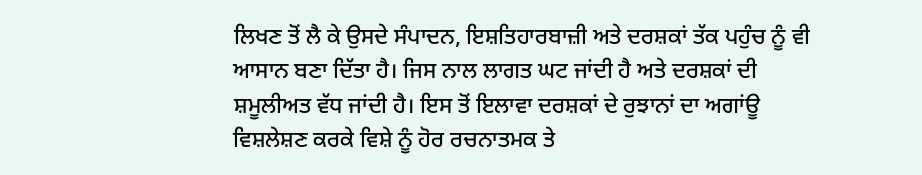ਲਿਖਣ ਤੋਂ ਲੈ ਕੇ ਉਸਦੇ ਸੰਪਾਦਨ, ਇਸ਼ਤਿਹਾਰਬਾਜ਼ੀ ਅਤੇ ਦਰਸ਼ਕਾਂ ਤੱਕ ਪਹੁੰਚ ਨੂੰ ਵੀ ਆਸਾਨ ਬਣਾ ਦਿੱਤਾ ਹੈ। ਜਿਸ ਨਾਲ ਲਾਗਤ ਘਟ ਜਾਂਦੀ ਹੈ ਅਤੇ ਦਰਸ਼ਕਾਂ ਦੀ ਸ਼ਮੂਲੀਅਤ ਵੱਧ ਜਾਂਦੀ ਹੈ। ਇਸ ਤੋਂ ਇਲਾਵਾ ਦਰਸ਼ਕਾਂ ਦੇ ਰੁਝਾਨਾਂ ਦਾ ਅਗਾਂਊ ਵਿਸ਼ਲੇਸ਼ਣ ਕਰਕੇ ਵਿਸ਼ੇ ਨੂੰ ਹੋਰ ਰਚਨਾਤਮਕ ਤੇ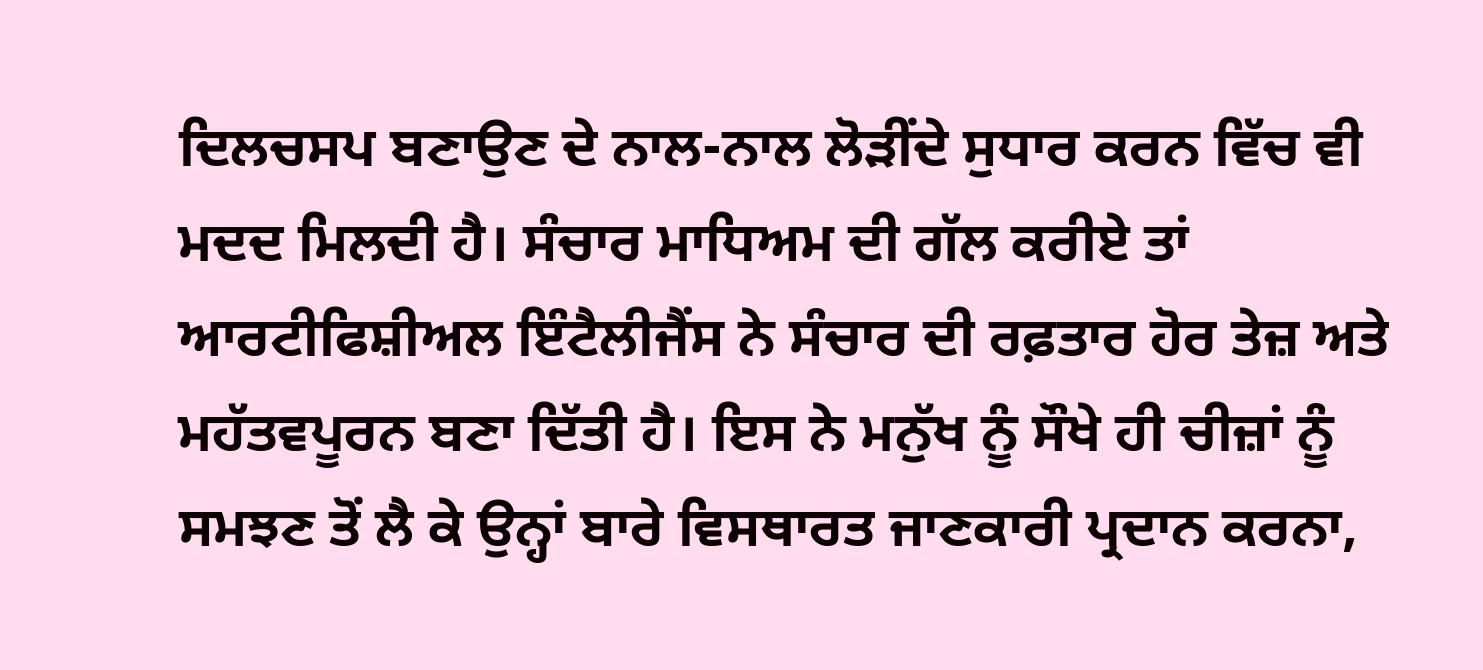ਦਿਲਚਸਪ ਬਣਾਉਣ ਦੇ ਨਾਲ-ਨਾਲ ਲੋੜੀਂਦੇ ਸੁਧਾਰ ਕਰਨ ਵਿੱਚ ਵੀ ਮਦਦ ਮਿਲਦੀ ਹੈ। ਸੰਚਾਰ ਮਾਧਿਅਮ ਦੀ ਗੱਲ ਕਰੀਏ ਤਾਂ ਆਰਟੀਫਿਸ਼ੀਅਲ ਇੰਟੈਲੀਜੈਂਸ ਨੇ ਸੰਚਾਰ ਦੀ ਰਫ਼ਤਾਰ ਹੋਰ ਤੇਜ਼ ਅਤੇ ਮਹੱਤਵਪੂਰਨ ਬਣਾ ਦਿੱਤੀ ਹੈ। ਇਸ ਨੇ ਮਨੁੱਖ ਨੂੰ ਸੌਖੇ ਹੀ ਚੀਜ਼ਾਂ ਨੂੰ ਸਮਝਣ ਤੋਂ ਲੈ ਕੇ ਉਨ੍ਹਾਂ ਬਾਰੇ ਵਿਸਥਾਰਤ ਜਾਣਕਾਰੀ ਪ੍ਰਦਾਨ ਕਰਨਾ,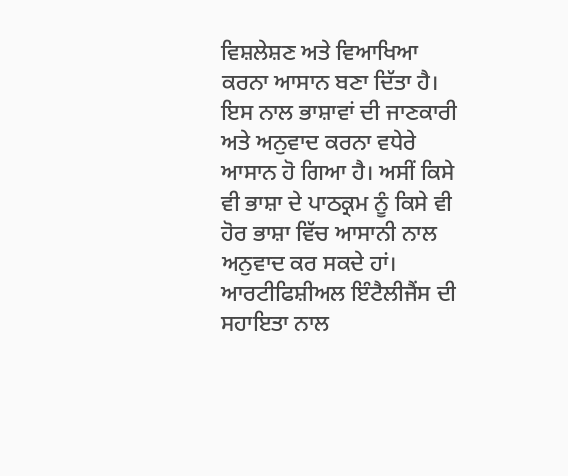ਵਿਸ਼ਲੇਸ਼ਣ ਅਤੇ ਵਿਆਖਿਆ ਕਰਨਾ ਆਸਾਨ ਬਣਾ ਦਿੱਤਾ ਹੈ। ਇਸ ਨਾਲ ਭਾਸ਼ਾਵਾਂ ਦੀ ਜਾਣਕਾਰੀ ਅਤੇ ਅਨੁਵਾਦ ਕਰਨਾ ਵਧੇਰੇ ਆਸਾਨ ਹੋ ਗਿਆ ਹੈ। ਅਸੀਂ ਕਿਸੇ ਵੀ ਭਾਸ਼ਾ ਦੇ ਪਾਠਕ੍ਰਮ ਨੂੰ ਕਿਸੇ ਵੀ ਹੋਰ ਭਾਸ਼ਾ ਵਿੱਚ ਆਸਾਨੀ ਨਾਲ ਅਨੁਵਾਦ ਕਰ ਸਕਦੇ ਹਾਂ। ਆਰਟੀਫਿਸ਼ੀਅਲ ਇੰਟੈਲੀਜੈਂਸ ਦੀ ਸਹਾਇਤਾ ਨਾਲ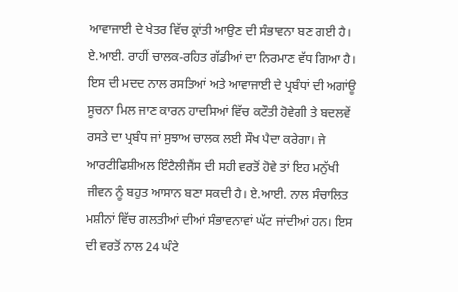ਆਵਾਜਾਈ ਦੇ ਖੇਤਰ ਵਿੱਚ ਕ੍ਰਾਂਤੀ ਆਉਣ ਦੀ ਸੰਭਾਵਨਾ ਬਣ ਗਈ ਹੈ। ਏ.ਆਈ. ਰਾਹੀਂ ਚਾਲਕ-ਰਹਿਤ ਗੱਡੀਆਂ ਦਾ ਨਿਰਮਾਣ ਵੱਧ ਗਿਆ ਹੈ। ਇਸ ਦੀ ਮਦਦ ਨਾਲ ਰਸਤਿਆਂ ਅਤੇ ਆਵਾਜਾਈ ਦੇ ਪ੍ਰਬੰਧਾਂ ਦੀ ਅਗਾਂਊ ਸੂਚਨਾ ਮਿਲ ਜਾਣ ਕਾਰਨ ਹਾਦਸਿਆਂ ਵਿੱਚ ਕਟੌਤੀ ਹੋਵੇਗੀ ਤੇ ਬਦਲਵੇਂ ਰਸਤੇ ਦਾ ਪ੍ਰਬੰਧ ਜਾਂ ਸੁਝਾਅ ਚਾਲਕ ਲਈ ਸੌਖ ਪੈਦਾ ਕਰੇਗਾ। ਜੇ ਆਰਟੀਫਿਸ਼ੀਅਲ ਇੰਟੈਲੀਜੈਂਸ ਦੀ ਸਹੀ ਵਰਤੋਂ ਹੋਵੇ ਤਾਂ ਇਹ ਮਨੁੱਖੀ ਜੀਵਨ ਨੂੰ ਬਹੁਤ ਆਸਾਨ ਬਣਾ ਸਕਦੀ ਹੈ। ਏ.ਆਈ. ਨਾਲ ਸੰਚਾਲਿਤ ਮਸ਼ੀਨਾਂ ਵਿੱਚ ਗਲਤੀਆਂ ਦੀਆਂ ਸੰਭਾਵਨਾਵਾਂ ਘੱਟ ਜਾਂਦੀਆਂ ਹਨ। ਇਸ ਦੀ ਵਰਤੋਂ ਨਾਲ 24 ਘੰਟੇ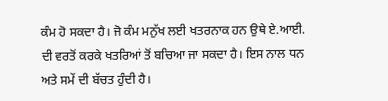ਕੰਮ ਹੋ ਸਕਦਾ ਹੈ। ਜੋ ਕੰਮ ਮਨੁੱਖ ਲਈ ਖਤਰਨਾਕ ਹਨ ਉਥੇ ਏ.ਆਈ. ਦੀ ਵਰਤੋਂ ਕਰਕੇ ਖਤਰਿਆਂ ਤੋਂ ਬਚਿਆ ਜਾ ਸਕਦਾ ਹੈ। ਇਸ ਨਾਲ ਧਨ ਅਤੇ ਸਮੇਂ ਦੀ ਬੱਚਤ ਹੁੰਦੀ ਹੈ।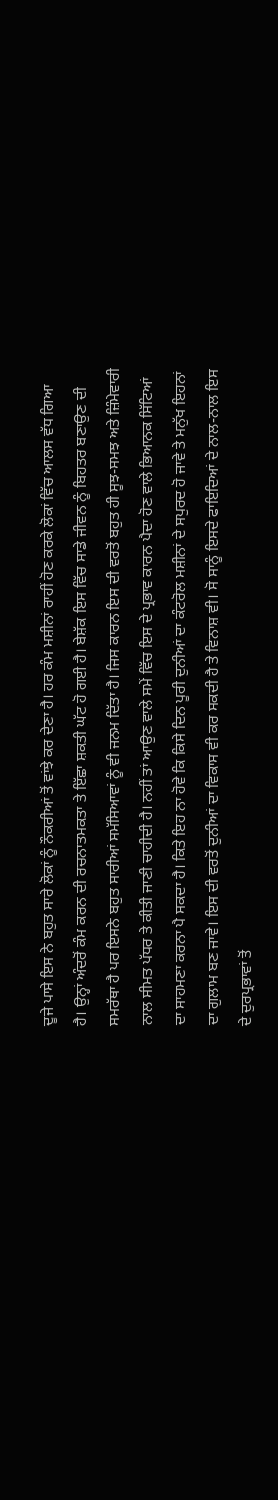ਦੂਜੇ ਪਾਸੇ ਇਸ ਨੇ ਬਹੁਤ ਸਾਰੇ ਲੋਕਾਂ ਨੂੰ ਨੌਕਰੀਆਂ ਤੋਂ ਵਾਂਝੇ ਕਰ ਦੇਣਾ ਹੈ। ਹਰ ਕੰਮ ਮਸ਼ੀਨਾਂ ਰਾਹੀਂ ਹੋਣ ਕਰਕੇ ਲੋਕਾਂ ਵਿੱਚ ਆਲਸ ਵੱਧ ਗਿਆ ਹੈ। ਉਨ੍ਹਾਂ ਅੰਦਰੋਂ ਕੰਮ ਕਰਨ ਦੀ ਰਚਨਾਤਮਕਤਾ ਤੇ ਇੱਛਾ ਸ਼ਕਤੀ ਘੱਟ ਹੋ ਗਈ ਹੈ। ਬੇਸ਼ੱਕ ਇਸ ਵਿੱਚ ਸਾਡੇ ਜੀਵਨ ਨੂੰ ਬਿਹਤਰ ਬਣਾਉਣ ਦੀ ਸਮਰੱਥਾ ਹੈ ਪਰ ਇਸਨੇ ਬਹੁਤ ਸਾਰੀਆਂ ਸਮੱਸਿਆਵਾਂ ਨੂੰ ਵੀ ਜਨਮ ਦਿੱਤਾ ਹੈ। ਜਿਸ ਕਾਰਨ ਇਸ ਦੀ ਵਰਤੋਂ ਬਹੁਤ ਹੀ ਸੂਝ-ਸਮਝ ਅਤੇ ਜ਼ਿੰਮੇਵਾਰੀ ਨਾਲ ਸੀਮਤ ਪੱਧਰ ਤੇ ਕੀਤੀ ਜਾਣੀ ਚਾਹੀਦੀ ਹੈ। ਨਹੀਂ ਤਾਂ ਆਉਣ ਵਾਲੇ ਸਮੇਂ ਵਿੱਚ ਇਸ ਦੇ ਪ੍ਰਭਾਵ ਕਾਰਨ ਪੈਦਾ ਹੋਣ ਵਾਲੇ ਭਿਆਨਕ ਸਿੱਟਿਆਂ ਦਾ ਸਾਹਮਣਾ ਕਰਨਾ ਪੈ ਸਕਦਾ ਹੈ। ਕਿਤੇ ਇਹ ਨਾ ਹੋਵੇ ਕਿ ਕਿਸੇ ਦਿਨ ਪੂਰੀ ਦੁਨੀਆਂ ਦਾ ਕੰਟਰੋਲ ਮਸ਼ੀਨਾਂ ਦੇ ਸਪੁਰਦ ਹੋ ਜਾਵੇ ਤੇ ਮਨੁੱਖ ਇਹਨਾਂ ਦਾ ਗੁਲਾਮ ਬਣ ਜਾਵੇ। ਇਸ ਦੀ ਵਰਤੋਂ ਦੁਨੀਆਂ ਦਾ ਵਿਕਾਸ ਵੀ ਕਰ ਸਕਦੀ ਹੈ ਤੇ ਵਿਨਾਸ਼ ਵੀ। ਸੋ ਸਾਨੂੰ ਇਸਦੇ ਫਾਇਦਿਆਂ ਦੇ ਨਾਲ-ਨਾਲ ਇਸ ਦੇ ਦੁਰਪ੍ਰਭਾਵਾਂ ਤੋਂ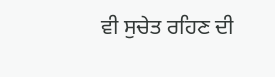ਵੀ ਸੁਚੇਤ ਰਹਿਣ ਦੀ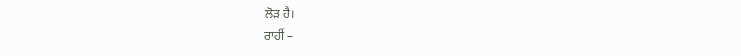ਲੋੜ ਹੈ।
ਰਾਹੀਂ –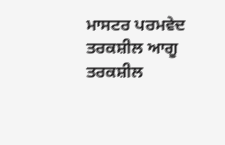ਮਾਸਟਰ ਪਰਮਵੇਦ
ਤਰਕਸ਼ੀਲ ਆਗੂ ਤਰਕਸ਼ੀਲ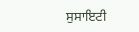ਸੁਸਾਇਟੀ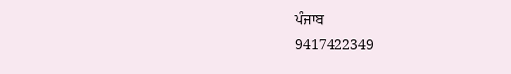ਪੰਜਾਬ
9417422349